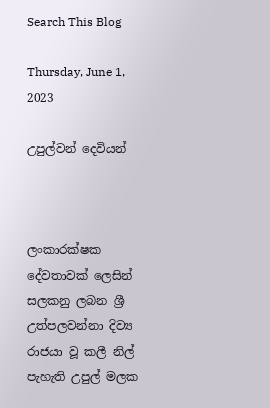Search This Blog

Thursday, June 1, 2023

උපුල්වන් දෙවියන්



ලංකාරක්ෂක දේවතාවක් ලෙසින් සලකනු ලබන ශ්‍රී උත්පලවන්නා දිව්‍ය රාජයා වූ කලී නිල් පැහැති උපුල් මලක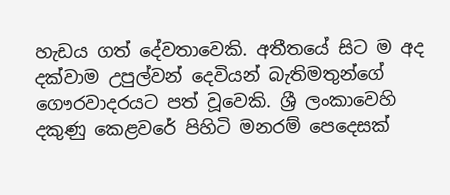හැඩය ගත් දේවතාවෙකි. අතීතයේ සිට ම අද දක්වාම උපුල්වන් දෙවියන් බැතිමතුන්ගේ ගෞරවාදරයට පත් වූවෙකි. ශ්‍රී ලංකාවෙහි දකුණු කෙළවරේ පිහිටි මනරම් පෙදෙසක්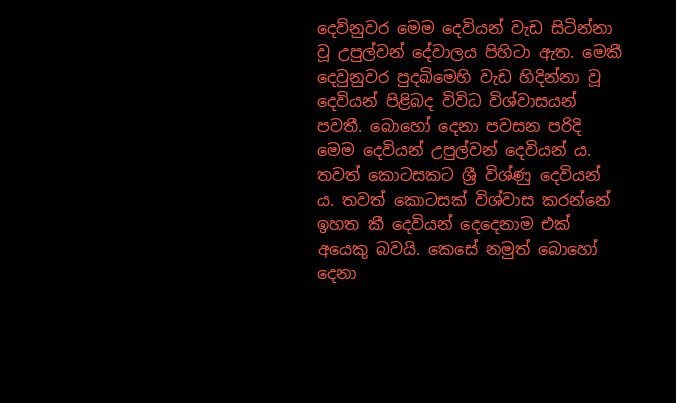දෙව්නුවර මෙම දෙවියන් වැඩ සිටින්නා වූ උපුල්වන් දේවාලය පිහිටා ඇත. මෙකී දෙවුනුවර පුදබිමෙහි වැඩ හිදින්නා වූ දෙවියන් පිළිබද විවිධ විශ්වාසයන් පවතී. බොහෝ දෙනා පවසන පරිදි මෙම දෙවියන් උපුල්වන් දෙවියන් ය. තවත් කොටසකට ශ්‍රී විශ්ණු දෙවියන් ය. තවත් කොටසක් විශ්වාස කරන්නේ ඉහත කී දෙවියන් දෙදෙනාම එක් අයෙකු බවයි. කෙසේ නමුත් බොහෝ දෙනා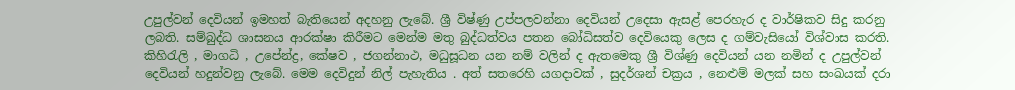උපුල්වන් දෙවියන් ඉමහත් බැතියෙන් අදහනු ලැබේ. ශ්‍රී විෂ්ණු උප්පලවන්නා දෙවියන් උදෙසා ඇසළ් පෙරහැර ද වාර්ෂිකව සිදු කරනු ලබති. සම්බුද්ධ ශාසනය ආරක්ෂා කිරීමට මෙන්ම මතු බුද්ධත්වය පතන බෝධිසත්ව දෙවියෙකු ලෙස ද ගම්වැසියෝ විශ්වාස කරති. කිහිරැලි , මාගධි , උපේන්ද්‍ර, කේෂව , ජගන්නාථ, මධුසූධන යන නම් වලින් ද ඇතමෙකු ශ්‍රී විශ්ණු දෙවියන් යන නමින් ද උපුල්වන් දෙවියන් හදුන්වනු ලැබේ. මෙම දෙවිදුන් නිල් පැහැතිය . අත් සතරෙහි යගදාවක් , සුදර්ශන් චක්‍රය , නෙළුම් මලක් සහ සංඛයක් දරා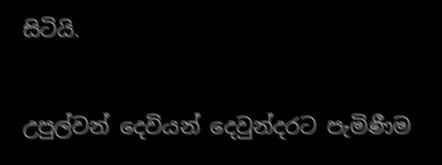සිටියි.

උපුල්වන් දෙවියන් දෙවුන්දරට පැමිණීම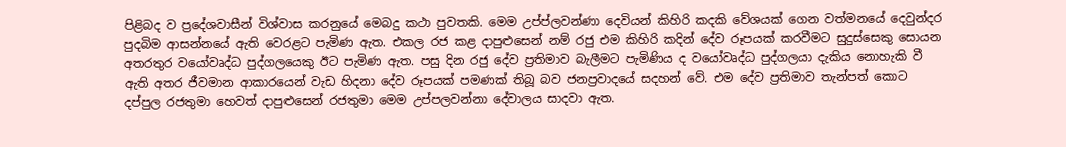පිළිබද ව ප්‍රදේශවාසීන් විශ්වාස කරනුයේ මෙබදු කථා පුවතකි. මෙම උප්ප්ලවන්ණා දෙවියන් කිහිරි කදකි වේශයක් ගෙන වත්මනයේ දෙවුන්දර පුදබිම ආසන්නයේ ඇති වෙරළට පැමිණ ඇත. එකල රජ කළ දාපුළුසෙන් නම් රජු එම කිහිරි කදින් දේව රූපයක් කරවීමට සුදුස්සෙකු සොයන අතරතුර වයෝවෘද්ධ පුද්ගලයෙකු ඊට පැමිණ ඇත. පසු දින රජු දේව ප්‍රතිමාව බැලීමට පැමිණිය ද වයෝවෘද්ධ පුද්ගලයා දැකිය නොහැකි වී ඇති අතර ජීවමාන ආකාරයෙන් වැඩ හිදනා දේව රූපයක් පමණක් තිබූ බව ජනප්‍රවාදයේ සදහන් වේ. එම දේව ප්‍රතිමාව තැන්පත් කොට දප්පුල රජතුමා හෙවත් දාපුළුසෙන් රජතුමා මෙම උප්පලවන්නා දේවාලය සාදවා ඇත.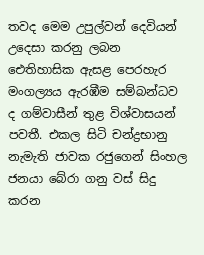තවද මෙම උපුල්වන් දෙවියන් උදෙසා කරනු ලබන ඓතිහාසික ඇසළ පෙරහැර මංගල්‍යය ඇරඹීම සම්බන්ධව ද ගම්වාසීන් තුළ විශ්වාසයන් පවතී. එකල සිටි චන්ද්‍රභානු නැමැති ජාවක රජුගෙන් සිංහල ජනයා බේරා ගනු වස් සිදු කරන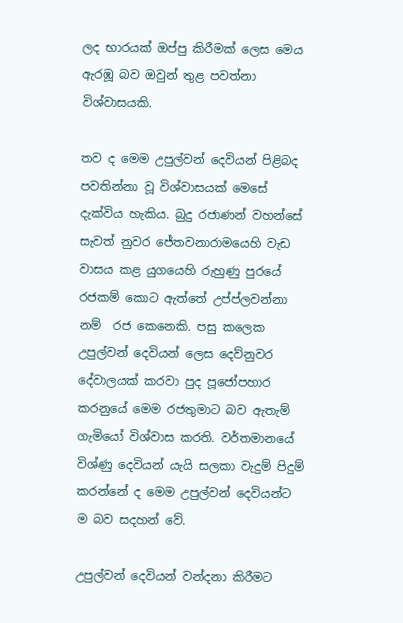ලද භාරයක් ඔප්පු කිරීමක් ලෙස මෙය ඇරඹූ බව ඔවුන් තුළ පවත්නා විශ්වාසයකි.

තව ද මෙම උපුල්වන් දෙවියන් පිළිබද පවතින්නා වූ විශ්වාසයක් මෙසේ දැක්විය හැකිය. බුදු රජාණන් වහන්සේ සැවත් නුවර ජේතවනාරාමයෙහි වැඩ වාසය කළ යුගයෙහි රුහුණු පුරයේ රජකම් කොට ඇත්තේ උප්ප්ලවන්නා නම්  රජ කෙනෙකි. පසු කලෙක උපුල්වන් දෙවියන් ලෙස දෙව්නුවර දේවාලයක් කරවා පුද පූජෝපහාර කරනුයේ මෙම රජතුමාට බව ඇතැම් ගැමියෝ විශ්වාස කරති. වර්තමානයේ විශ්ණු දෙවියන් යැයි සලකා වැදුම් පිදුම් කරන්නේ ද මෙම උපුල්වන් දෙවියන්ට ම බව සදහන් වේ.

උපුල්වන් දෙවියන් වන්දනා කිරීමට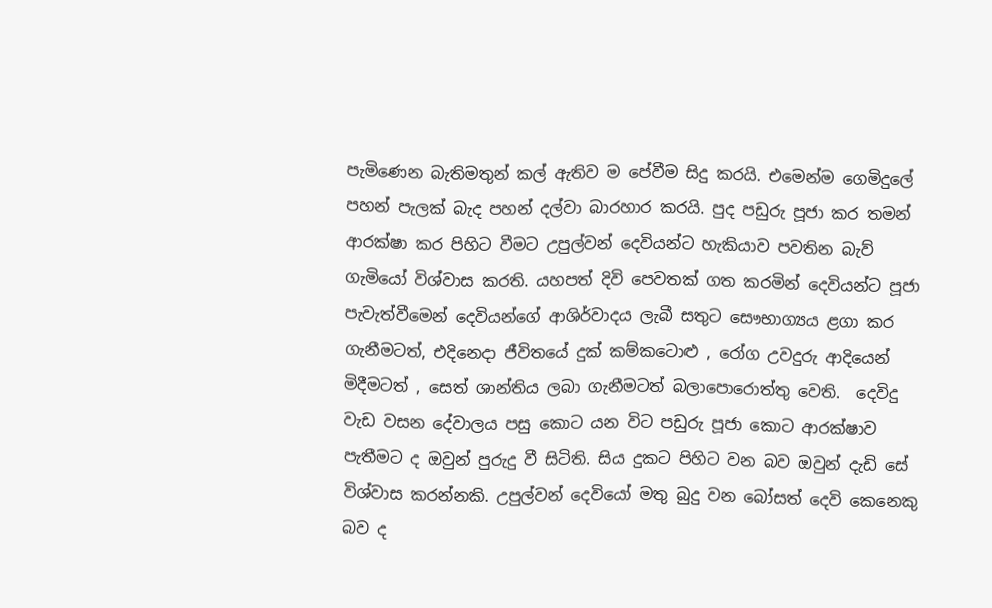පැමිණෙන බැතිමතුන් කල් ඇතිව ම පේවීම සිදු කරයි. එමෙන්ම ගෙමිදුලේ පහන් පැලක් බැද පහන් දල්වා බාරහාර කරයි. පුද පඩුරු පූජා කර තමන් ආරක්ෂා කර පිහිට වීමට උපුල්වන් දෙවියන්ට හැකියාව පවතින බැව් ගැමියෝ විශ්වාස කරති. යහපත් දිවි පෙවතක් ගත කරමින් දෙවියන්ට පූජා පැවැත්වීමෙන් දෙවියන්ගේ ආශිර්වාදය ලැබී සතුට සෞභාග්‍යය ළගා කර ගැනීමටත්, එදිනෙදා ජීවිතයේ දුක් කම්කටොළු , රෝග උවදුරු ආදියෙන් මිදීමටත් , සෙත් ශාන්තිය ලබා ගැනීමටත් බලාපොරොත්තු වෙති.  දෙවිදු වැඩ වසන දේවාලය පසු කොට යන විට පඩුරු පූජා කොට ආරක්ෂාව පැතීමට ද ඔවුන් පුරුදු වී සිටිති. සිය දුකට පිහිට වන බව ඔවුන් දැඩි සේ විශ්වාස කරන්නකි. උපුල්වන් දෙවියෝ මතු බුදු වන බෝසත් දෙවි කෙනෙකු බව ද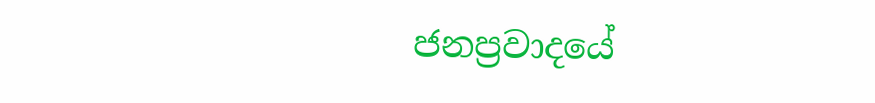ජනප්‍රවාදයේ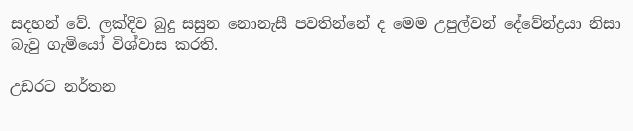සදහන් වේ. ලක්දිව බුදු සසුන නොනැසී පවතින්නේ ද මෙම උපුල්වන් දේවේන්ද්‍රයා නිසා බැවු ගැමියෝ විශ්වාස කරති.

උඩරට නර්තන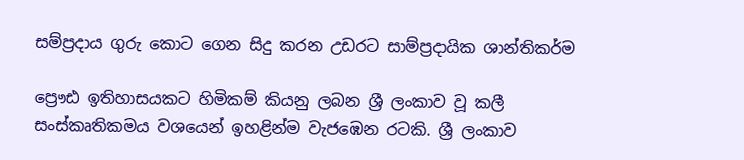සම්ප්‍රදාය ගුරු කොට ගෙන සිදු කරන උඩරට සාම්ප්‍රදායික ශාන්තිකර්ම

ප්‍රෞඪ ඉතිහාසයකට හිමිකම් කියනු ලබන ශ්‍රී ලංකාව වූ කලී සංස්කෘතිකමය වශයෙන් ඉහළින්ම වැජඹෙන රටකි. ශ්‍රී ලංකාව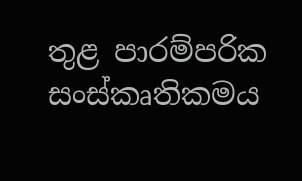තුළ පාරම්පරික  සංස්කෘතිකමය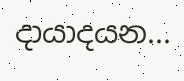දායාදයන...